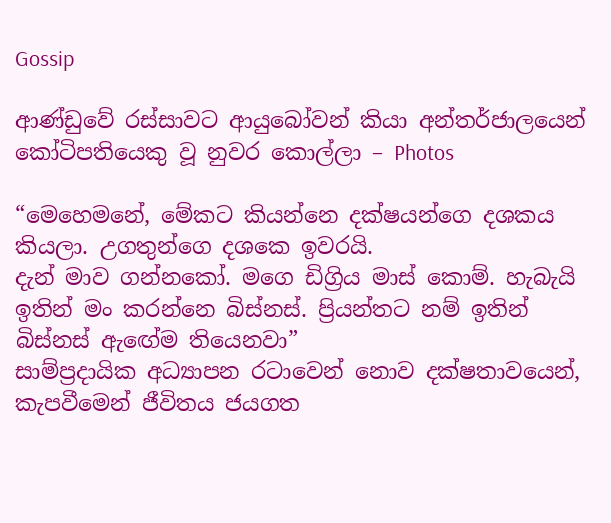Gossip

ආණ්ඩුවේ රස්සාවට ආයුබෝවන් කියා අන්තර්ජාලයෙන් කෝටිපතියෙකු වූ නුවර කොල්ලා – Photos

“මෙහෙමනේ, මේකට කියන්නෙ දක්ෂයන්ගෙ දශකය කියලා. උගතුන්ගෙ දශකෙ ඉවරයි.
දැන් මාව ගන්නකෝ. මගෙ ඩිග්‍රිය මාස් කොම්. හැබැයි ඉතින් මං කරන්නෙ බිස්නස්. ප්‍රියන්තට නම් ඉතින් බිස්නස් ඇඟේම තියෙනවා”
සාම්ප්‍රදායික අධ්‍යාපන රටාවෙන් නොව දක්ෂතාවයෙන්, කැපවීමෙන් ජීවිතය ජයගත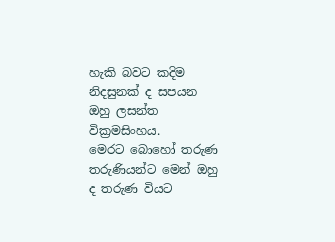හැකි බවට කදිම නිදසුනක් ද සපයන ඔහු ලසන්ත වික්‍රමසිංහය.
මෙරට බොහෝ තරුණ තරුණියන්ට මෙන් ඔහු ද තරුණ වියට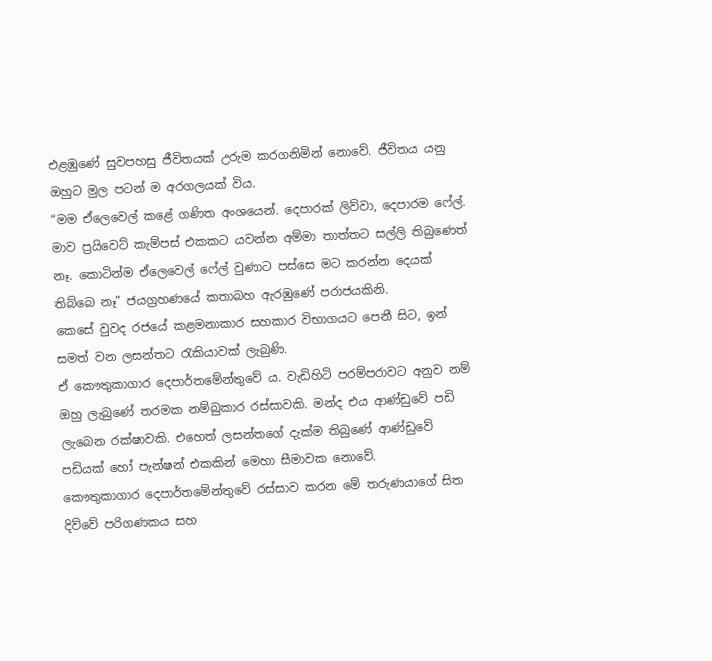එළඹුණේ සුවපහසු ජීවිතයක් උරුම කරගනිමින් නොවේ. ජීවිතය යනු ඔහුට මුල පටන් ම අරගලයක් විය.
“මම ඒලෙවෙල් කළේ ගණිත අංශයෙන්. දෙපාරක් ලිව්වා, දෙපාරම ෆේල්. මාව ප්‍රයිවෙට් කැම්පස් එකකට යවන්න අම්මා තාත්තට සල්ලි තිබුණෙත් නෑ. කොටින්ම ඒලෙවෙල් ෆේල් වුණාට පස්සෙ මට කරන්න දෙයක් තිබ්බෙ නෑ” ජයග්‍රහණයේ කතාබහ ඇරඹුණේ පරාජයකිනි.
කෙසේ වුවද රජයේ කළමනාකාර සහකාර විභාගයට පෙනී සිට, ඉන් සමත් වන ලසන්තට රැකියාවක් ලැබුණි.
ඒ කෞතුකාගාර දෙපාර්තමේන්තුවේ ය. වැඩිහිටි පරම්පරාවට අනුව නම් ඔහු ලැබුණේ තරමක නම්බුකාර රස්සාවකි. මන්ද එය ආණ්ඩුවේ පඩි ලැබෙන රක්ෂාවකි. එහෙත් ලසන්තගේ දැක්ම තිබුණේ ආණ්ඩුවේ පඩියක් හෝ පැන්ෂන් එකකින් මෙහා සීමාවක නොවේ.
කෞතුකාගාර දෙපාර්තමේන්තුවේ රස්සාව කරන මේ තරුණයාගේ සිත දිව්වේ පරිගණකය සහ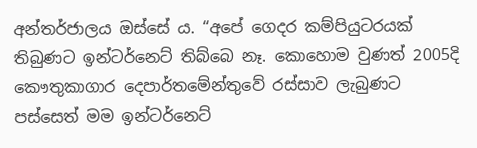අන්තර්ජාලය ඔස්සේ ය. “අපේ ගෙදර කම්පියුටරයක් තිබුණට ඉන්ටර්නෙට් තිබ්බෙ නෑ. කොහොම වුණත් 2005දි කෞතුකාගාර දෙපාර්තමේන්තුවේ රස්සාව ලැබුණට පස්සෙත් මම ඉන්ටර්නෙට්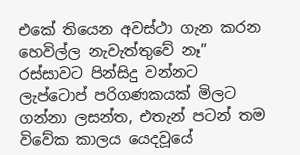එකේ තියෙන අවස්ථා ගැන කරන හෙවිල්ල නැවැත්තුවේ නෑ”
රස්සාවට පින්සිදු වන්නට ලැප්ටොප් පරිගණකයක් මිලට ගන්නා ලසන්ත, එතැන් පටන් තම විවේක කාලය යෙදවූයේ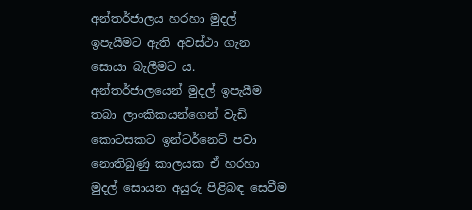අන්තර්ජාලය හරහා මුදල් ඉපැයීමට ඇති අවස්ථා ගැන සොයා බැලීමට ය. අන්තර්ජාලයෙන් මුදල් ඉපැයීම තබා ලාංකිකයන්ගෙන් වැඩි කොටසකට ඉන්ටර්නෙට් පවා නොතිබුණු කාලයක ඒ හරහා මුදල් සොයන අයුරු පිළිබඳ සෙවීම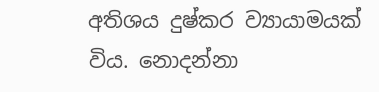අතිශය දුෂ්කර ව්‍යායාමයක් විය. නොදන්නා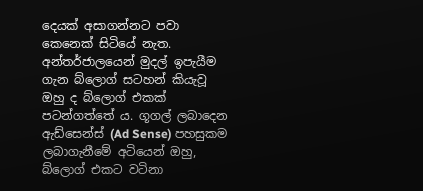දෙයක් අසාගන්නට පවා කෙනෙක් සිටියේ නැත.
අන්තර්ජාලයෙන් මුදල් ඉපැයීම ගැන බ්ලොග් සටහන් කියැවූ ඔහු ද බ්ලොග් එකක් පටන්ගත්තේ ය. ගූගල් ලබාදෙන ඇඩ්සෙන්ස් (Ad Sense) පහසුකම ලබාගැනීමේ අටියෙන් ඔහු, බ්ලොග් එකට වටිනා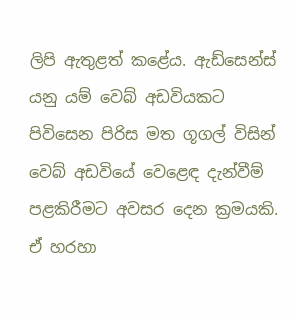ලිපි ඇතුළත් කළේය. ඇඩ්සෙන්ස් යනු යම් වෙබ් අඩවියකට පිවිසෙන පිරිස මත ගූගල් විසින් වෙබ් අඩවියේ වෙළෙඳ දැන්වීම් පළකිරීමට අවසර දෙන ක්‍රමයකි. ඒ හරහා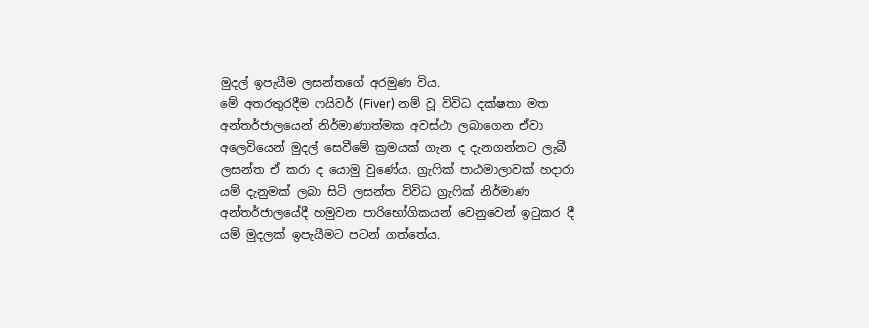මුදල් ඉපැයීම ලසන්තගේ අරමුණ විය.
මේ අතරතුරදීම ෆයිවර් (Fiver) නම් වූ විවිධ දක්ෂතා මත අන්තර්ජාලයෙන් නිර්මාණාත්මක අවස්ථා ලබාගෙන ඒවා අලෙවියෙන් මුදල් සෙවීමේ ක්‍රමයක් ගැන ද දැනගන්නට ලැබී ලසන්ත ඒ කරා ද යොමු වුණේය. ග්‍රැෆික් පාඨමාලාවක් හදාරා යම් දැනුමක් ලබා සිටි ලසන්ත විවිධ ග්‍රැෆික් නිර්මාණ අන්තර්ජාලයේදී හමුවන පාරිභෝගිකයන් වෙනුවෙන් ඉටුකර දී යම් මුදලක් ඉපැයීමට පටන් ගත්තේය.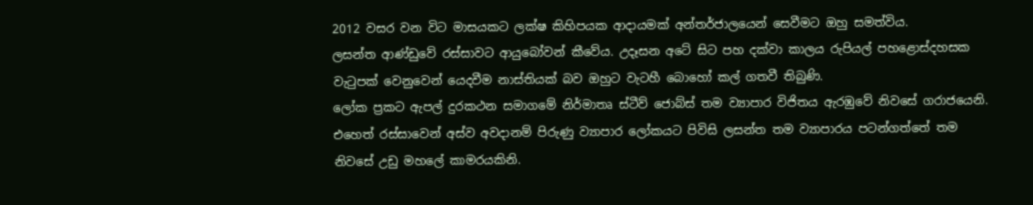2012 වසර වන විට මාසයකට ලක්ෂ කිහිපයක ආදායමක් අන්තර්ජාලයෙන් සෙවීමට ඔහු සමත්විය.
ලසන්ත ආණ්ඩුවේ රස්සාවට ආයුබෝවන් කීවේය. උදෑසන අටේ සිට පහ දක්වා කාලය රුපියල් පහළොස්දහසක වැටුපක් වෙනුවෙන් යෙදවීම නාස්තියක් බව ඔහුට වැටහී බොහෝ කල් ගතවී තිබුණි.
ලෝක ප්‍රකට ඇපල් දුරකථන සමාගමේ නිර්මාතෘ ස්ටීව් ජොබ්ස් තම ව්‍යාපාර විජිතය ඇරඹුවේ නිවසේ ගරාජයෙනි.
එහෙත් රස්සාවෙන් අස්ව අවදානම් පිරුණු ව්‍යාපාර ලෝකයට පිවිසි ලසන්ත තම ව්‍යාපාරය පටන්ගත්තේ තම නිවසේ උඩු මහලේ කාමරයකිනි.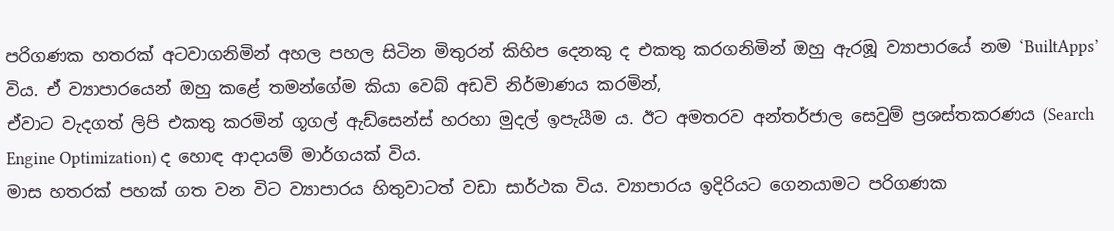පරිගණක හතරක් අටවාගනිමින් අහල පහල සිටින මිතුරන් කිහිප දෙනකු ද එකතු කරගනිමින් ඔහු ඇරඹූ ව්‍යාපාරයේ නම ‘BuiltApps’ විය. ඒ ව්‍යාපාරයෙන් ඔහු කළේ තමන්ගේම කියා වෙබ් අඩවි නිර්මාණය කරමින්,
ඒවාට වැදගත් ලිපි එකතු කරමින් ගූගල් ඇඩ්සෙන්ස් හරහා මුදල් ඉපැයීම ය. ඊට අමතරව අන්තර්ජාල සෙවුම් ප්‍රශස්තකරණය (Search Engine Optimization) ද හොඳ ආදායම් මාර්ගයක් විය.
මාස හතරක් පහක් ගත වන විට ව්‍යාපාරය හිතුවාටත් වඩා සාර්ථක විය. ව්‍යාපාරය ඉදිරියට ගෙනයාමට පරිගණක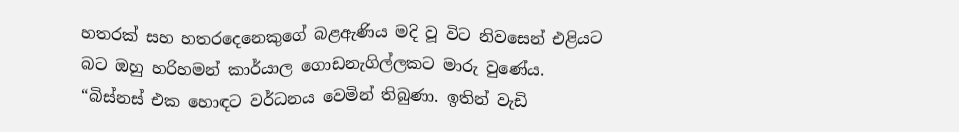හතරක් සහ හතරදෙනෙකුගේ බළඇණිය මදි වූ විට නිවසෙන් එළියට බට ඔහු හරිහමන් කාර්යාල ගොඩනැගිල්ලකට මාරු වුණේය. “බිස්නස් එක හොඳට වර්ධනය වෙමින් තිබුණා. ඉතින් වැඩි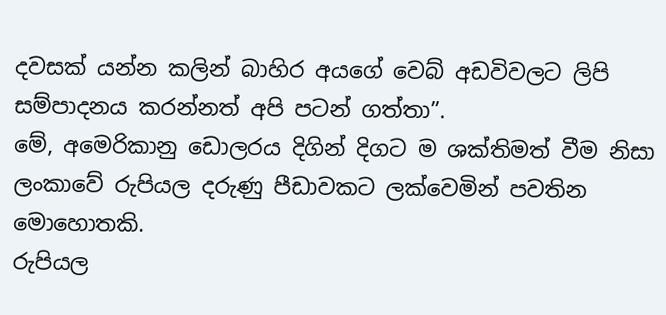දවසක් යන්න කලින් බාහිර අයගේ වෙබ් අඩවිවලට ලිපි සම්පාදනය කරන්නත් අපි පටන් ගත්තා”.
මේ, අමෙරිකානු ඩොලරය දිගින් දිගට ම ශක්තිමත් වීම නිසා ලංකාවේ රුපියල දරුණු පීඩාවකට ලක්වෙමින් පවතින මොහොතකි.
රුපියල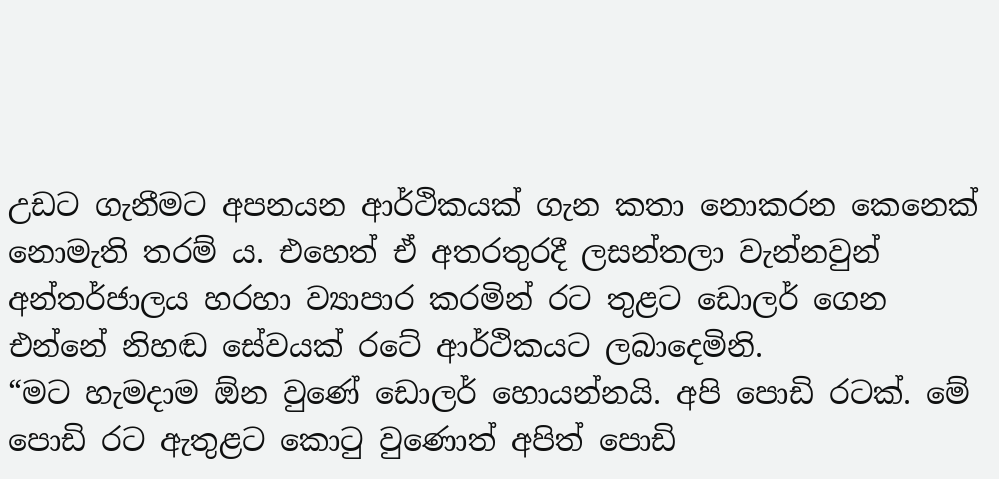උඩට ගැනීමට අපනයන ආර්ථිකයක් ගැන කතා නොකරන කෙනෙක් නොමැති තරම් ය. එහෙත් ඒ අතරතුරදී ලසන්තලා වැන්නවුන් අන්තර්ජාලය හරහා ව්‍යාපාර කරමින් රට තුළට ඩොලර් ගෙන එන්නේ නිහඬ සේවයක් රටේ ආර්ථිකයට ලබාදෙමිනි.
“මට හැමදාම ඕන වුණේ ඩොලර් හොයන්නයි. අපි පොඩි රටක්. මේ පොඩි රට ඇතුළට කොටු වුණොත් අපිත් පොඩි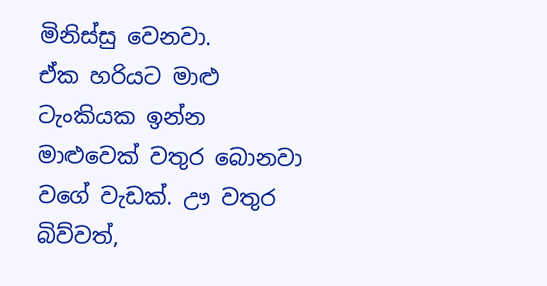මිනිස්සු වෙනවා.
ඒක හරියට මාළු ටැංකියක ඉන්න මාළුවෙක් වතුර බොනවා වගේ වැඩක්. ඌ වතුර බිව්වත්,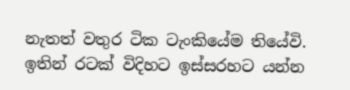නැතත් වතුර ටික ටැංකියේම තියේවි. ඉතින් රටක් විදිහට ඉස්සරහට යන්න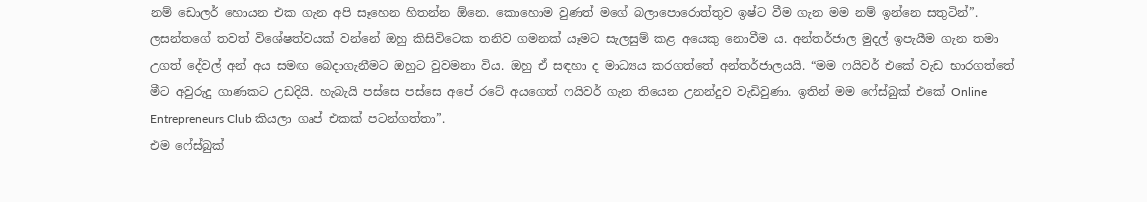නම් ඩොලර් හොයන එක ගැන අපි සෑහෙන හිතන්න ඕනෙ. කොහොම වුණත් මගේ බලාපොරොත්තුව ඉෂ්ට වීම ගැන මම නම් ඉන්නෙ සතුටින්”.
ලසන්තගේ තවත් විශේෂත්වයක් වන්නේ ඔහු කිසිවිටෙක තනිව ගමනක් යෑමට සැලසුම් කළ අයෙකු නොවීම ය. අන්තර්ජාල මුදල් ඉපැයීම ගැන තමා උගත් දේවල් අන් අය සමඟ බෙදාගැනීමට ඔහුට වුවමනා විය. ඔහු ඒ සඳහා ද මාධ්‍යය කරගත්තේ අන්තර්ජාලයයි. “මම ෆයිවර් එකේ වැඩ භාරගත්තේ මීට අවුරුදු ගාණකට උඩදියි. හැබැයි පස්සෙ පස්සෙ අපේ රටේ අයගෙත් ෆයිවර් ගැන තියෙන උනන්දුව වැඩිවුණා. ඉතින් මම ෆේස්බුක් එකේ Online Entrepreneurs Club කියලා ගෘප් එකක් පටන්ගත්තා”.
එම ෆේස්බුක්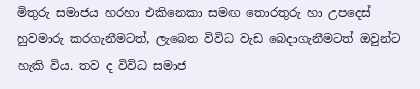මිතුරු සමාජය හරහා එකිනෙකා සමඟ තොරතුරු හා උපදෙස් හුවමාරු කරගැනීමටත්, ලැබෙන විවිධ වැඩ බෙදාගැනීමටත් ඔවුන්ට හැකි විය. තව ද විවිධ සමාජ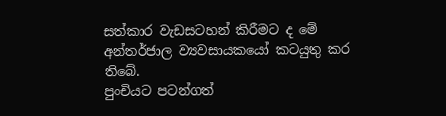සත්කාර වැඩසටහන් කිරීමට ද මේ අන්තර්ජාල ව්‍යවසායකයෝ කටයුතු කර තිබේ.
පුංචියට පටන්ගත්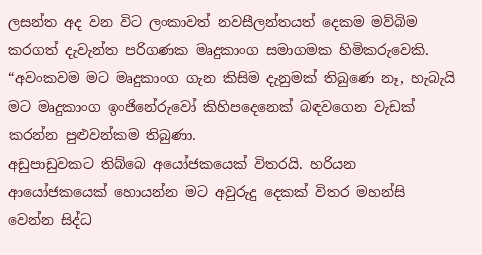ලසන්ත අද වන විට ලංකාවත් නවසීලන්තයත් දෙකම මව්බිම කරගත් දැවැන්ත පරිගණක මෘදුකාංග සමාගමක හිමිකරුවෙකි. “අවංකවම මට මෘදුකාංග ගැන කිසිම දැනුමක් තිබුණෙ නෑ, හැබැයි මට මෘදුකාංග ඉංජිනේරුවෝ කිහිපදෙනෙක් බඳවගෙන වැඩක් කරන්න පුළුවන්කම තිබුණා.
අඩුපාඩුවකට තිබ්බෙ අයෝජකයෙක් විතරයි. හරියන ආයෝජකයෙක් හොයන්න මට අවුරුදු දෙකක් විතර මහන්සි වෙන්න සිද්ධ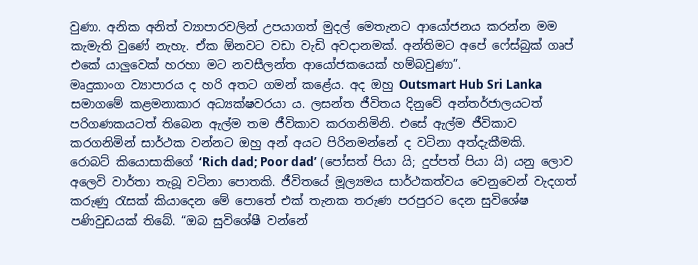වුණා. අනික අනිත් ව්‍යාපාරවලින් උපයාගත් මුදල් මෙතැනට ආයෝජනය කරන්න මම කැමැති වුණේ නැහැ. ඒක ඕනවට වඩා වැඩි අවදානමක්. අන්තිමට අපේ ෆේස්බුක් ගෘප් එකේ යාලුවෙක් හරහා මට නවසීලන්ත ආයෝජකයෙක් හම්බවුණා”.
මෘදුකාංග ව්‍යාපාරය ද හරි අතට ගමන් කළේය. අද ඔහු Outsmart Hub Sri Lanka සමාගමේ කළමනාකාර අධ්‍යක්ෂවරයා ය. ලසන්ත ජීවිතය දිනුවේ අන්තර්ජාලයටත් පරිගණකයටත් තිබෙන ඇල්ම තම ජීවිකාව කරගනිමිනි. එසේ ඇල්ම ජීවිකාව කරගනිමින් සාර්ථක වන්නට ඔහු අන් අයට පිරිනමන්නේ ද වටිනා අත්දැකීමකි.
රොබට් කියොසාකිගේ ‘Rich dad; Poor dad’ (පෝසත් පියා යි; දුප්පත් පියා යි) යනු ලොව අලෙවි වාර්තා තැබූ වටිනා පොතකි. ජීවිතයේ මූල්‍යමය සාර්ථකත්වය වෙනුවෙන් වැදගත් කරුණු රැසක් කියාදෙන මේ පොතේ එක් තැනක තරුණ පරපුරට දෙන සුවිශේෂ පණිවුඩයක් තිබේ. “ඔබ සුවිශේෂී වන්නේ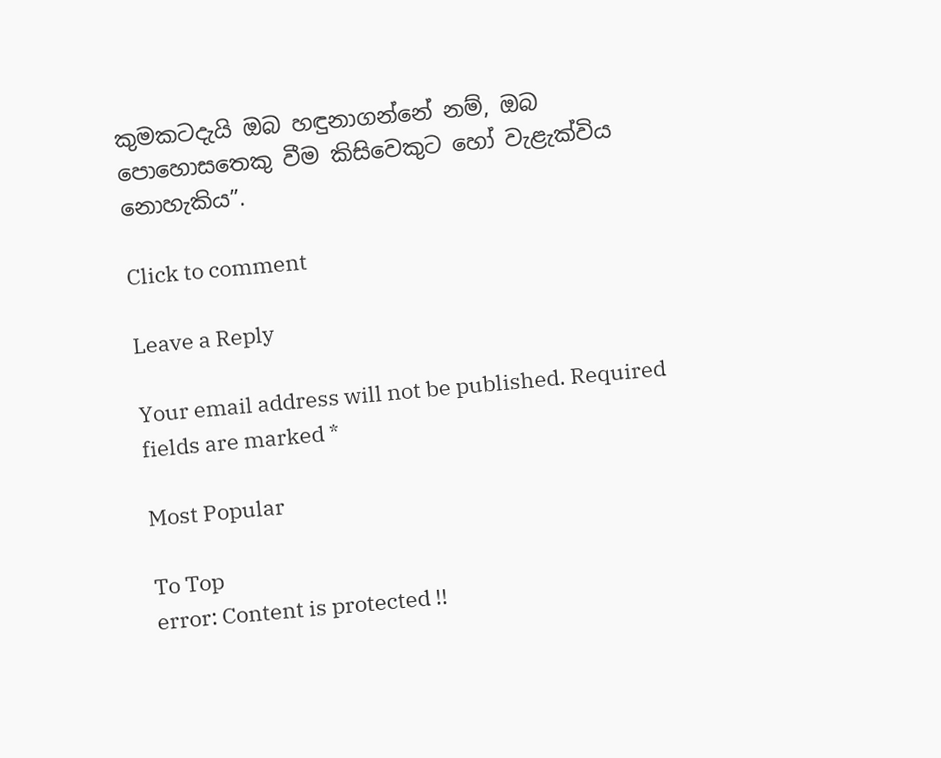කුමකටදැයි ඔබ හඳුනාගන්නේ නම්, ඔබ පොහොසතෙකු වීම කිසිවෙකුට හෝ වැළැක්විය නොහැකිය”.

Click to comment

Leave a Reply

Your email address will not be published. Required fields are marked *

Most Popular

To Top
error: Content is protected !!